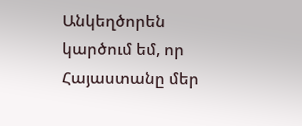Անկեղծորեն կարծում եմ, որ Հայաստանը մեր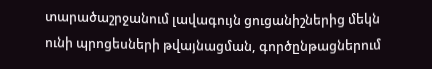տարածաշրջանում լավագույն ցուցանիշներից մեկն ունի պրոցեսների թվայնացման, գործընթացներում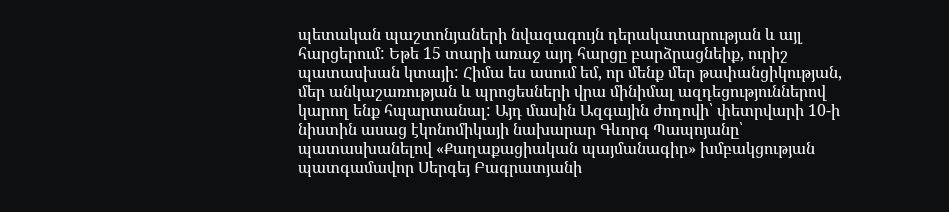պետական պաշտոնյաների նվազագույն դերակատարության և այլ հարցերում: Եթե 15 տարի առաջ այդ հարցը բարձրացնեիք, ուրիշ պատասխան կտայի: Հիմա ես ասում եմ, որ մենք մեր թափանցիկության, մեր անկաշառության և պրոցեսների վրա մինիմալ ազդեցություններով կարող ենք հպարտանալ: Այդ մասին Ազգային ժողովի՝ փետրվարի 10-ի նիստին ասաց էկոնոմիկայի նախարար Գևորգ Պապոյանը՝ պատասխանելով «Քաղաքացիական պայմանագիր» խմբակցության պատգամավոր Սերգեյ Բագրատյանի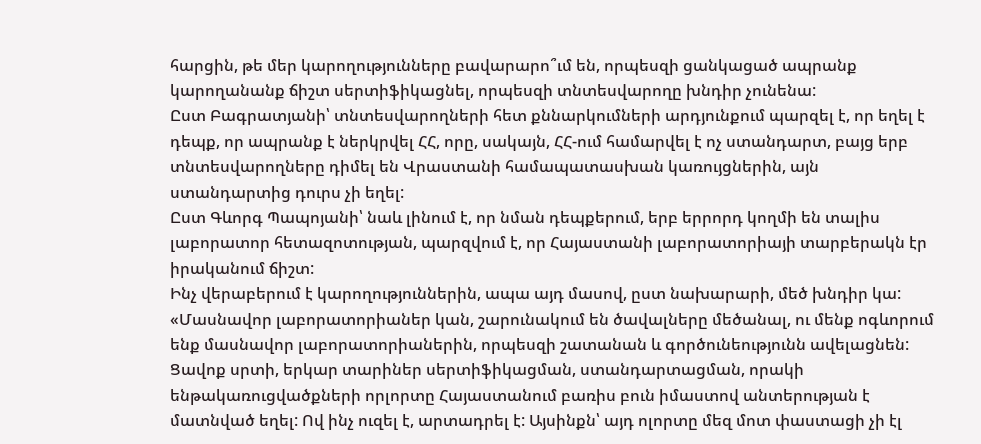հարցին, թե մեր կարողությունները բավարարո՞ւմ են, որպեսզի ցանկացած ապրանք կարողանանք ճիշտ սերտիֆիկացնել, որպեսզի տնտեսվարողը խնդիր չունենա:
Ըստ Բագրատյանի՝ տնտեսվարողների հետ քննարկումների արդյունքում պարզել է, որ եղել է դեպք, որ ապրանք է ներկրվել ՀՀ, որը, սակայն, ՀՀ-ում համարվել է ոչ ստանդարտ, բայց երբ տնտեսվարողները դիմել են Վրաստանի համապատասխան կառույցներին, այն ստանդարտից դուրս չի եղել:
Ըստ Գևորգ Պապոյանի՝ նաև լինում է, որ նման դեպքերում, երբ երրորդ կողմի են տալիս լաբորատոր հետազոտության, պարզվում է, որ Հայաստանի լաբորատորիայի տարբերակն էր իրականում ճիշտ:
Ինչ վերաբերում է կարողություններին, ապա այդ մասով, ըստ նախարարի, մեծ խնդիր կա:
«Մասնավոր լաբորատորիաներ կան, շարունակում են ծավալները մեծանալ, ու մենք ոգևորում ենք մասնավոր լաբորատորիաներին, որպեսզի շատանան և գործունեությունն ավելացնեն:
Ցավոք սրտի, երկար տարիներ սերտիֆիկացման, ստանդարտացման, որակի ենթակառուցվածքների որլորտը Հայաստանում բառիս բուն իմաստով անտերության է մատնված եղել: Ով ինչ ուզել է, արտադրել է: Այսինքն՝ այդ ոլորտը մեզ մոտ փաստացի չի էլ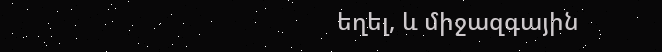եղել, և միջազգային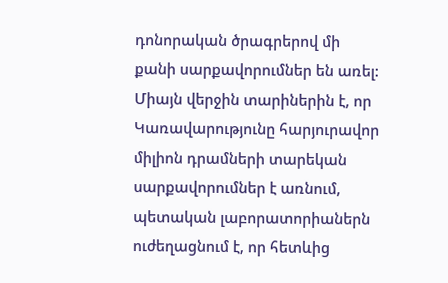դոնորական ծրագրերով մի քանի սարքավորումներ են առել:
Միայն վերջին տարիներին է, որ Կառավարությունը հարյուրավոր միլիոն դրամների տարեկան սարքավորումներ է առնում, պետական լաբորատորիաներն ուժեղացնում է, որ հետևից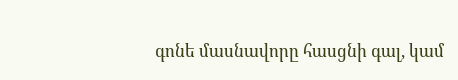գոնե մասնավորը հասցնի գալ, կամ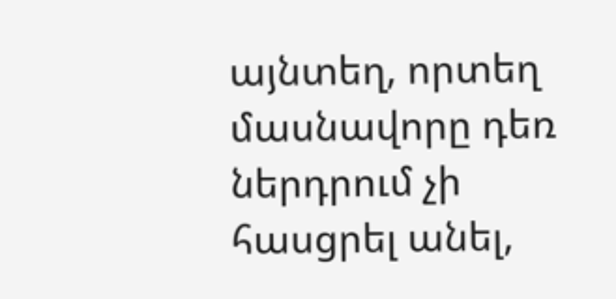այնտեղ, որտեղ մասնավորը դեռ ներդրում չի հասցրել անել,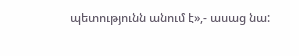պետությունն անում է»,- ասաց նա: